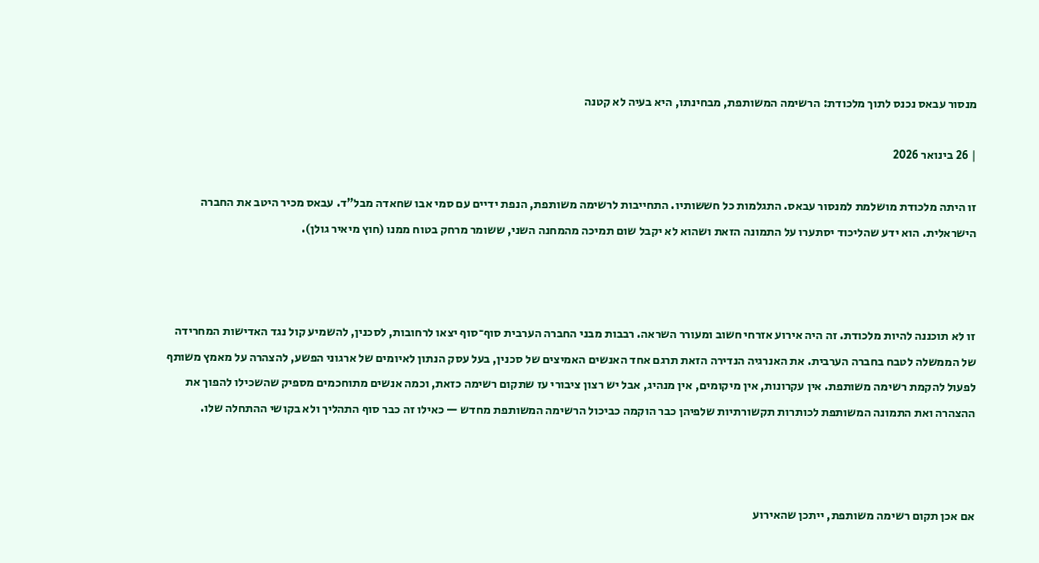מנסור עבאס נכנס לתוך מלכודת: הרשימה המשותפת, מבחינתו, היא בעיה לא קטנה

| 26 בינואר 2026

זו היתה מלכודת מושלמת למנסור עבאס. התגלמות כל חששותיו. התחייבות לרשימה משותפת, הנפת ידיים עם סמי אבו שחאדה מבל"ד. עבאס מכיר היטב את החברה הישראלית. הוא ידע שהליכוד יסתערו על התמונה הזאת ושהוא לא יקבל שום תמיכה מהמחנה השני, ששומר מרחק בטוח ממנו (חוץ מיאיר גולן).



זו לא תוכננה להיות מלכודת. זה היה אירוע אזרחי חשוב ומעורר השראה. רבבות מבני החברה הערבית סוף־סוף יצאו לרחובות, לסכנין, להשמיע קול נגד האדישות המחרידה של הממשלה לטבח בחברה הערבית. את האנרגיה הנדירה הזאת תרגם אחד האנשים האמיצים של סכנין, בעל עסק הנתון לאיומים של ארגוני הפשע, להצהרה על מאמץ משותף לפעול להקמת רשימה משותפת. אין עקרונות, אין מיקומים, אין מנהיג, אבל יש רצון ציבורי עז שתקום רשימה כזאת, וכמה אנשים מתוחכמים מספיק שהשכילו להפוך את ההצהרה ואת התמונה המשותפת לכותרות תקשורתיות שלפיהן כבר הוקמה כביכול הרשימה המשותפת מחדש — כאילו זה כבר סוף התהליך ולא בקושי ההתחלה שלו.



אם אכן תקום רשימה משותפת, ייתכן שהאירוע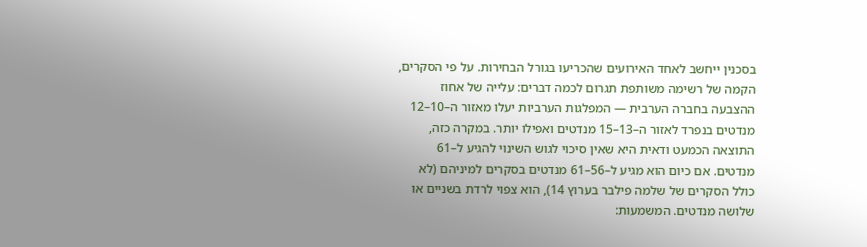בסכנין ייחשב לאחד האירועים שהכריעו בגורל הבחירות. על פי הסקרים, הקמה של רשימה משותפת תגרום לכמה דברים: עלייה של אחוז ההצבעה בחברה הערבית — המפלגות הערביות יעלו מאזור ה–10–12 מנדטים בנפרד לאזור ה–13–15 מנדטים ואפילו יותר. במקרה כזה, התוצאה הכמעט ודאית היא שאין סיכוי לגוש השינוי להגיע ל–61 מנדטים. אם כיום הוא מגיע ל–56–61 מנדטים בסקרים למיניהם (לא כולל הסקרים של שלמה פילבר בערוץ 14), הוא צפוי לרדת בשניים או שלושה מנדטים. המשמעות: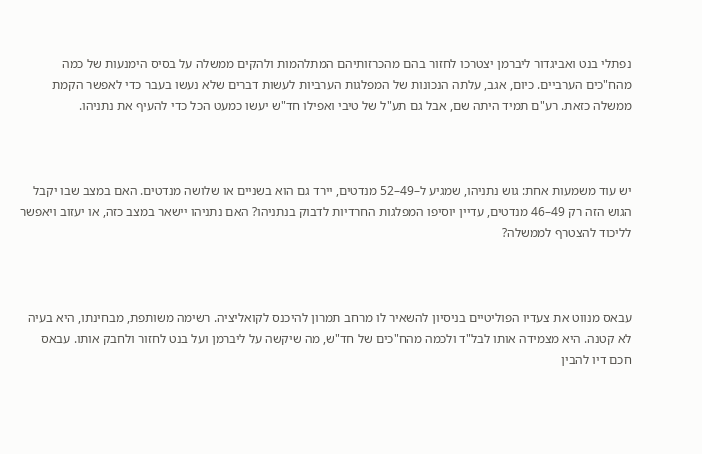נפתלי בנט ואביגדור ליברמן יצטרכו לחזור בהם מהכרזותיהם המתלהמות ולהקים ממשלה על בסיס הימנעות של כמה מהח"כים הערביים. כיום, אגב, עלתה הנכונות של המפלגות הערביות לעשות דברים שלא נעשו בעבר כדי לאפשר הקמת ממשלה כזאת. רע"ם תמיד היתה שם, אבל גם תע"ל של טיבי ואפילו חד"ש יעשו כמעט הכל כדי להעיף את נתניהו.



יש עוד משמעות אחת: גוש נתניהו, שמגיע ל–49–52 מנדטים, יירד גם הוא בשניים או שלושה מנדטים. האם במצב שבו יקבל הגוש הזה רק 49–46 מנדטים, עדיין יוסיפו המפלגות החרדיות לדבוק בנתניהו? האם נתניהו יישאר במצב כזה, או יעזוב ויאפשר לליכוד להצטרף לממשלה?



עבאס מנווט את צעדיו הפוליטיים בניסיון להשאיר לו מרחב תמרון להיכנס לקואליציה. רשימה משותפת, מבחינתו, היא בעיה לא קטנה. היא מצמידה אותו לבל"ד ולכמה מהח"כים של חד"ש, מה שיקשה על ליברמן ועל בנט לחזור ולחבק אותו. עבאס חכם דיו להבין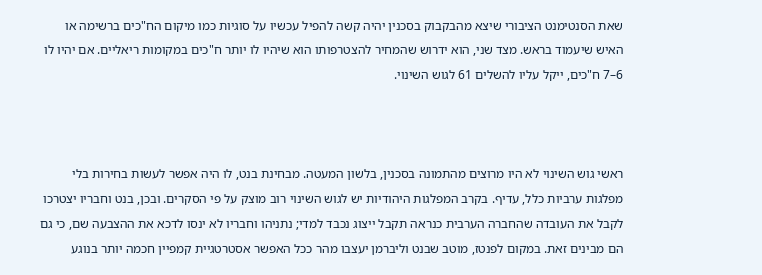שאת הסנטימנט הציבורי שיצא מהבקבוק בסכנין יהיה קשה להפיל עכשיו על סוגיות כמו מיקום הח"כים ברשימה או האיש שיעמוד בראש. מצד שני, הוא ידרוש שהמחיר להצטרפותו הוא שיהיו לו יותר ח"כים במקומות ריאליים. אם יהיו לו 6–7 ח"כים, ייקל עליו להשלים 61 לגוש השינוי.



ראשי גוש השינוי לא היו מרוצים מהתמונה בסכנין, בלשון המעטה. מבחינת בנט, לו היה אפשר לעשות בחירות בלי מפלגות ערביות כלל, עדיף. בקרב המפלגות היהודיות יש לגוש השינוי רוב מוצק על פי הסקרים. ובכן, בנט וחבריו יצטרכו לקבל את העובדה שהחברה הערבית כנראה תקבל ייצוג נכבד למדי; נתניהו וחבריו לא ינסו לדכא את ההצבעה שם, כי גם הם מבינים זאת. במקום לפנטז, מוטב שבנט וליברמן יעצבו מהר ככל האפשר אסטרטגיית קמפיין חכמה יותר בנוגע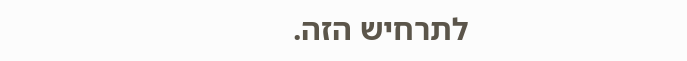לתרחיש הזה.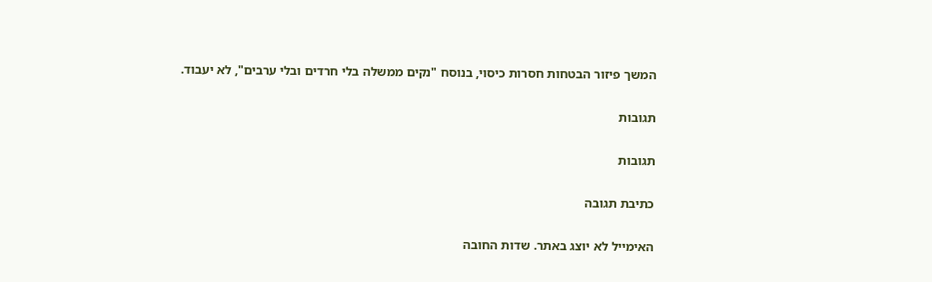המשך פיזור הבטחות חסרות כיסוי, בנוסח "נקים ממשלה בלי חרדים ובלי ערבים", לא יעבוד.

תגובות

תגובות

כתיבת תגובה

האימייל לא יוצג באתר. שדות החובה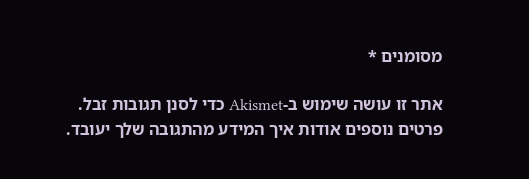מסומנים *

אתר זו עושה שימוש ב-Akismet כדי לסנן תגובות זבל. פרטים נוספים אודות איך המידע מהתגובה שלך יעובד.